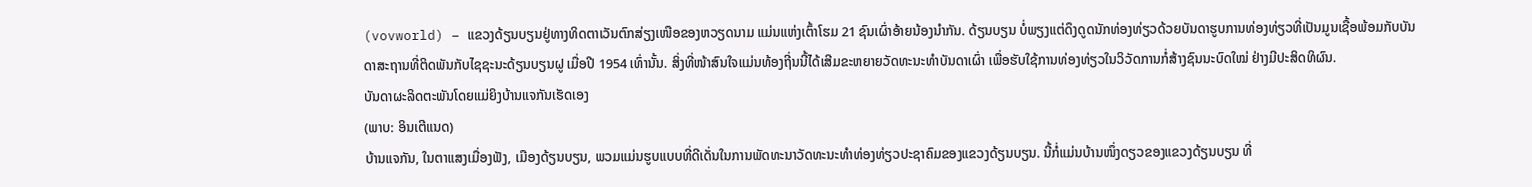(vovworld) – ແຂວງດ້ຽນບຽນຢູ່ທາງທິດຕາເວັນຕົກສ່ຽງເໜືອຂອງຫວຽດນາມ ແມ່ນແຫ່ງເຕົ້າໂຮມ 21 ຊົນເຜົ່າອ້າຍນ້ອງນຳກັນ. ດ້ຽນບຽນ ບໍ່ພຽງແຕ່ດຶງດູດນັກທ່ອງທ່ຽວດ້ວຍບັນດາຮູບການທ່ອງທ່ຽວທີ່ເປັນມູນເຊື້ອພ້ອມກັບບັນດາສະຖານທີ່ຕິດພັນກັບໄຊຊະນະດ້ຽນບຽນຝູ ເມື່ອປີ 1954 ເທົ່ານັ້ນ. ສິ່ງທີ່ໜ້າສົນໃຈແມ່ນທ້ອງຖີ່ນນີ້ໄດ້ເສີມຂະຫຍາຍວັດທະນະທຳບັນດາເຜົ່າ ເພື່ອຮັບໃຊ້ການທ່ອງທ່ຽວໃນວິວັດການກໍ່ສ້າງຊົນນະບົດໃໝ່ ຢ່າງມີປະສິດທິຜົນ.
ບັນດາຜະລິດຕະພັນໂດຍແມ່ຍິງບ້ານແຈກັນເຮັດເອງ
(ພາບ: ອິນເຕີແນດ)
ບ້ານແຈກັນ, ໃນຕາແສງເມື່ອງຟັງ, ເມືອງດ້ຽນບຽນ, ພວມແມ່ນຮູບແບບທີ່ດີເດັ່ນໃນການພັດທະນາວັດທະນະທຳທ່ອງທ່ຽວປະຊາຄົມຂອງແຂວງດ້ຽນບຽນ. ນີ້ກໍ່ແມ່ນບ້ານໜຶ່ງດຽວຂອງແຂວງດ້ຽນບຽນ ທີ່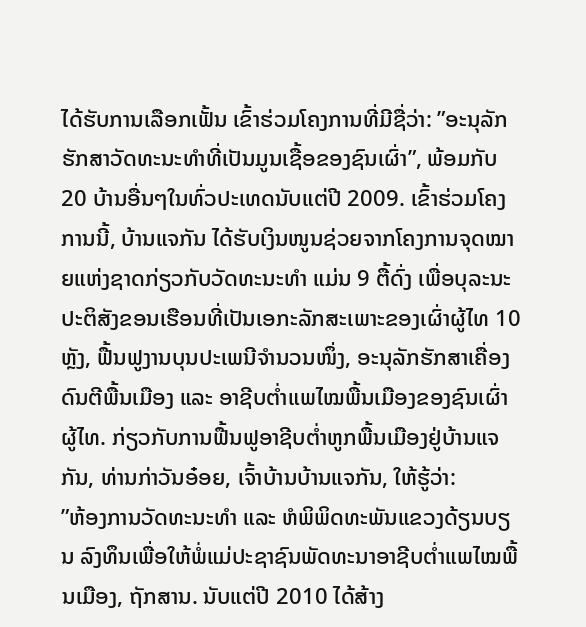ໄດ້ຮັບການເລືອກເຟັ້ນ ເຂົ້າຮ່ວມໂຄງການທີ່ມີຊື່ວ່າ: ”ອະນຸລັກຮັກສາວັດທະນະທຳທີ່ເປັນມູນເຊື້ອຂອງຊົນເຜົ່າ”, ພ້ອມກັບ 20 ບ້ານອື່ນໆໃນທົ່ວປະເທດນັບແຕ່ປີ 2009. ເຂົ້າຮ່ວມໂຄງການນີ້, ບ້ານແຈກັນ ໄດ້ຮັບເງິນໜູນຊ່ວຍຈາກໂຄງການຈຸດໝາຍແຫ່ງຊາດກ່ຽວກັບວັດທະນະທຳ ແມ່ນ 9 ຕື້ດົ່ງ ເພື່ອບຸລະນະປະຕິສັງຂອນເຮືອນທີ່ເປັນເອກະລັກສະເພາະຂອງເຜົ່າຜູ້ໄທ 10 ຫຼັງ, ຟື້ນຟູງານບຸນປະເພນີຈຳນວນໜຶ່ງ, ອະນຸລັກຮັກສາເຄື່ອງດົນຕີພື້ນເມືອງ ແລະ ອາຊີບຕ່ຳແພໄໝພື້ນເມືອງຂອງຊົນເຜົ່າຜູ້ໄທ. ກ່ຽວກັບການຟື້ນຟູອາຊີບຕ່ຳຫູກພື້ນເມືອງຢູ່ບ້ານແຈກັນ, ທ່ານກ່າວັນອ໋ອຍ, ເຈົ້າບ້ານບ້ານແຈກັນ, ໃຫ້ຮູ້ວ່າ:
”ຫ້ອງການວັດທະນະທຳ ແລະ ຫໍພິພິດທະພັນແຂວງດ້ຽນບຽນ ລົງທຶນເພື່ອໃຫ້ພໍ່ແມ່ປະຊາຊົນພັດທະນາອາຊີບຕ່ຳແພໄໝພື້ນເມືອງ, ຖັກສານ. ນັບແຕ່ປີ 2010 ໄດ້ສ້າງ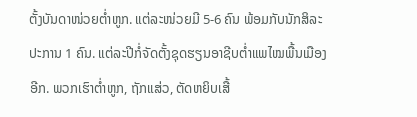ຕັ້ງບັນດາໜ່ວຍຕ່ຳຫູກ. ແຕ່ລະໜ່ວຍມີ 5-6 ຄົນ ພ້ອມກັບນັກສິລະປະການ 1 ຄົນ. ແຕ່ລະປີກໍ່ຈັດຕັ້ງຊຸດຮຽນອາຊີບຕ່ຳແພໄໝພື້ນເມືອງອີກ. ພວກເຮົາຕ່ຳຫູກ, ຖັກແສ່ວ, ຕັດຫຍິບເສື້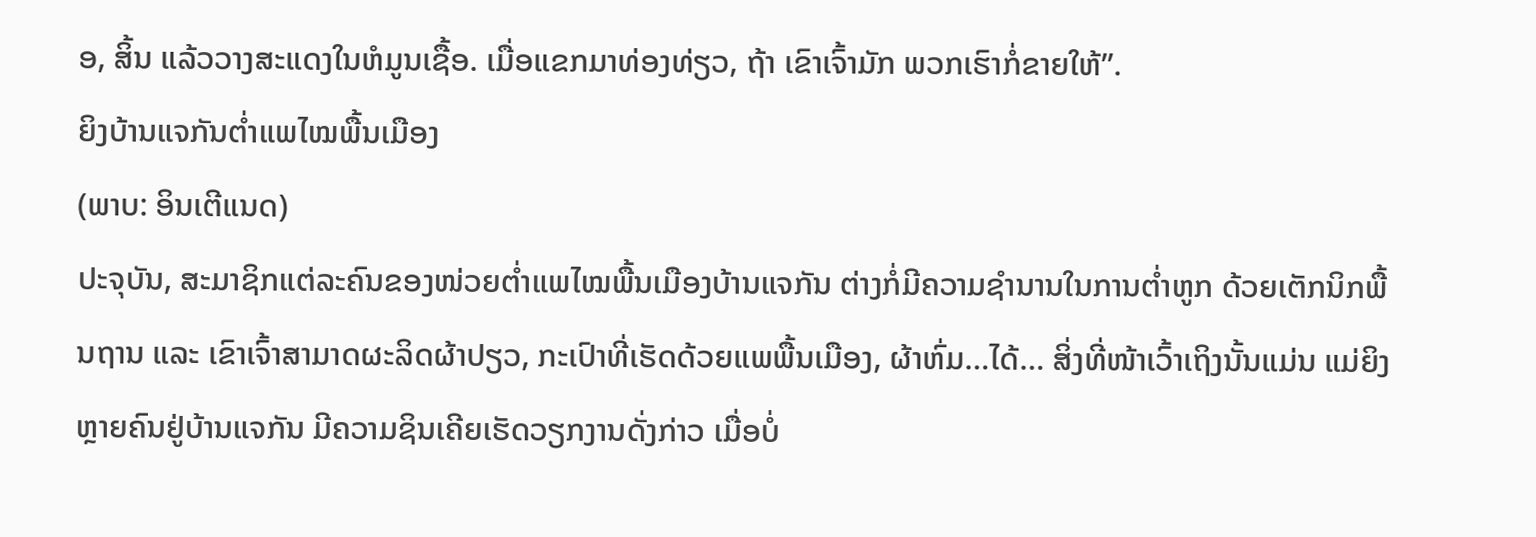ອ, ສິ້ນ ແລ້ວວາງສະແດງໃນຫໍມູນເຊື້ອ. ເມື່ອແຂກມາທ່ອງທ່ຽວ, ຖ້າ ເຂົາເຈົ້າມັກ ພວກເຮົາກໍ່ຂາຍໃຫ້”.
ຍິງບ້ານແຈກັນຕ່ຳແພໄໝພື້ນເມືອງ
(ພາບ: ອິນເຕີແນດ)
ປະຈຸບັນ, ສະມາຊິກແຕ່ລະຄົນຂອງໜ່ວຍຕ່ຳແພໄໝພື້ນເມືອງບ້ານແຈກັນ ຕ່າງກໍ່ມີຄວາມຊຳນານໃນການຕ່ຳຫູກ ດ້ວຍເຕັກນິກພື້ນຖານ ແລະ ເຂົາເຈົ້າສາມາດຜະລິດຜ້າປຽວ, ກະເປົາທີ່ເຮັດດ້ວຍແພພື້ນເມືອງ, ຜ້າຫົ່ມ…ໄດ້… ສິ່ງທີ່ໜ້າເວົ້າເຖິງນັ້ນແມ່ນ ແມ່ຍິງຫຼາຍຄົນຢູ່ບ້ານແຈກັນ ມີຄວາມຊິນເຄີຍເຮັດວຽກງານດັ່ງກ່າວ ເມື່ອບໍ່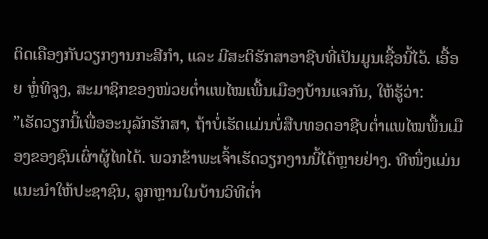ຕິດເຄືອງກັບວຽກງານກະສີກຳ, ແລະ ມີສະຕິຮັກສາອາຊີບທີ່ເປັນມູນເຊື້ອນີ້ໄວ້. ເອື້ອຍ ຫຼໍ່ທິຈູງ, ສະມາຊິກຂອງໜ່ວຍຕ່ຳແພໄໝເພື້ນເມືອງບ້ານແຈກັນ, ໃຫ້ຮູ້ວ່າ:
”ເຮັດວຽກນີ້ເພື່ອອະນຸລັກຮັກສາ, ຖ້າບໍ່ເຮັດແມ່ນບໍ່ສືບທອດອາຊີບຕ່ຳແພໄໝພື້ນເມືອງຂອງຊົນເຜົ່າຜູ້ໄທໄດ້. ພວກຂ້າພະເຈົ້າເຮັດວຽກງານນີ້ໄດ້ຫຼາຍຢ່າງ. ທີໜຶ່ງແມ່ນແນະນຳໃຫ້ປະຊາຊົນ, ລູກຫຼານໃນບ້ານວິທີຕ່ຳ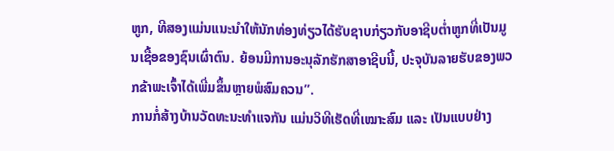ຫູກ, ທີສອງແມ່ນແນະນຳໃຫ້ນັກທ່ອງທ່ຽວໄດ້ຮັບຊາບກ່ຽວກັບອາຊີບຕ່ຳຫູກທີ່ເປັນມູນເຊື້ອຂອງຊົນເຜົ່າຕົນ. ຍ້ອນມີການອະນຸລັກຮັກສາອາຊີບນີ້, ປະຈຸບັນລາຍຮັບຂອງພວກຂ້າພະເຈົ້າໄດ້ເພີ່ມຂຶ້ນຫຼາຍພໍສົມຄວນ”.
ການກໍ່ສ້າງບ້ານວັດທະນະທຳແຈກັນ ແມ່ນວິທີເຮັດທີ່ເໝາະສົມ ແລະ ເປັນແບບຢ່າງ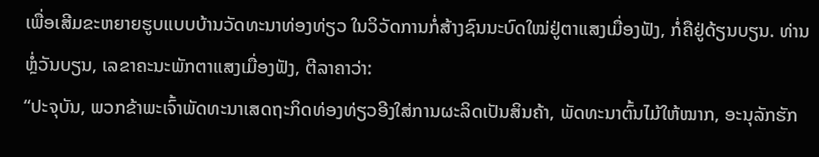ເພື່ອເສີມຂະຫຍາຍຮູບແບບບ້ານວັດທະນາທ່ອງທ່ຽວ ໃນວິວັດການກໍ່ສ້າງຊົນນະບົດໃໝ່ຢູ່ຕາແສງເມື່ອງຟັງ, ກໍ່ຄືຢູ່ດ້ຽນບຽນ. ທ່ານ ຫຼໍ່ວັນບຽນ, ເລຂາຄະນະພັກຕາແສງເມື່ອງຟັງ, ຕີລາຄາວ່າ:
“ປະຈຸບັນ, ພວກຂ້າພະເຈົ້າພັດທະນາເສດຖະກິດທ່ອງທ່ຽວອີງໃສ່ການຜະລິດເປັນສິນຄ້າ, ພັດທະນາຕົ້ນໄມ້ໃຫ້ໝາກ, ອະນຸລັກຮັກ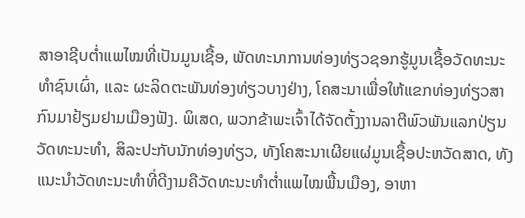ສາອາຊີບຕ່ຳແພໄໝທີ່ເປັນມູນເຊື້ອ, ພັດທະນາການທ່ອງທ່ຽວຊອກຮູ້ມູນເຊື້ອວັດທະນະທຳຊົນເຜົ່າ, ແລະ ຜະລິດຕະພັນທ່ອງທ່ຽວບາງຢ່າງ, ໂຄສະນາເພື່ອໃຫ້ແຂກທ່ອງທ່ຽວສາກົນມາຢ້ຽມຢາມເມືອງຟັງ. ພິເສດ, ພວກຂ້າພະເຈົ້າໄດ້ຈັດຕັ້ງງານລາຕີພົວພັນແລກປ່ຽນວັດທະນະທຳ, ສິລະປະກັບນັກທ່ອງທ່ຽວ, ທັງໂຄສະນາເຜີຍແຜ່ມູນເຊື້ອປະຫວັດສາດ, ທັງແນະນຳວັດທະນະທຳທີ່ດີງາມຄືວັດທະນະທຳຕ່ຳແພໄໝພື້ນເມືອງ, ອາຫາ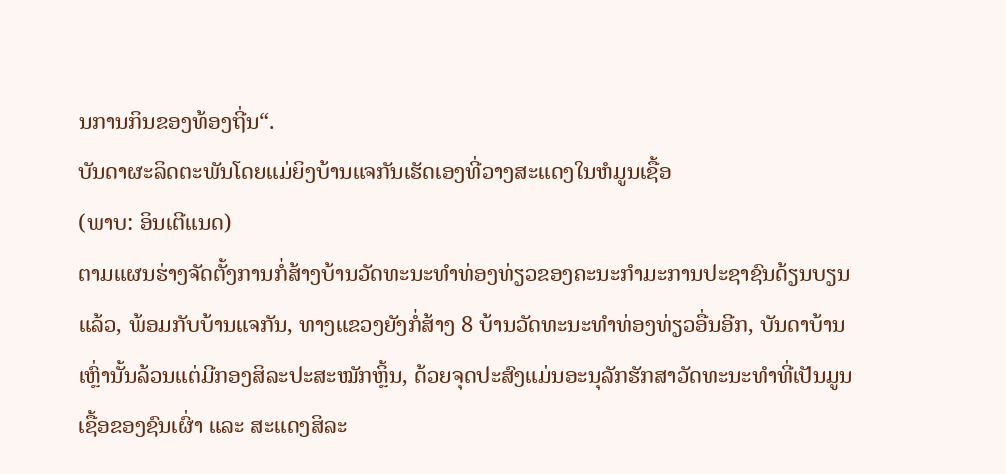ນການກິນຂອງທ້ອງຖີ່ນ“.
ບັນດາຜະລິດຕະພັນໂດຍແມ່ຍິງບ້ານແຈກັນເຮັດເອງທີ່ວາງສະແດງໃນຫໍມູນເຊື້ອ
(ພາບ: ອິນເຕີແນດ)
ຕາມແຜນຮ່າງຈັດຕັ້ງການກໍ່ສ້າງບ້ານວັດທະນະທຳທ່ອງທ່ຽວຂອງຄະນະກຳມະການປະຊາຊົນດ້ຽນບຽນແລ້ວ, ພ້ອມກັບບ້ານແຈກັນ, ທາງແຂວງຍັງກໍ່ສ້າງ 8 ບ້ານວັດທະນະທຳທ່ອງທ່ຽວອື່ນອີກ, ບັນດາບ້ານເຫຼົ່ານັ້ນລ້ວນແຕ່ມີກອງສິລະປະສະໝັກຫຼິ້ນ, ດ້ວຍຈຸດປະສົງແມ່ນອະນຸລັກຮັກສາວັດທະນະທຳທີ່ເປັນມູນເຊື້ອຂອງຊົນເຜົ່າ ແລະ ສະແດງສິລະ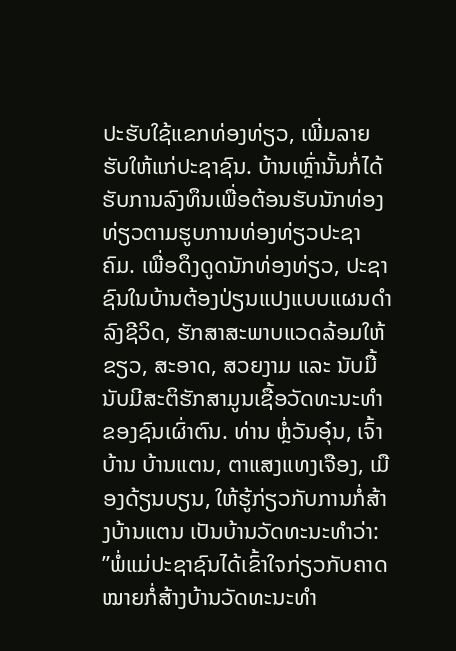ປະຮັບໃຊ້ແຂກທ່ອງທ່ຽວ, ເພີ່ມລາຍຮັບໃຫ້ແກ່ປະຊາຊົນ. ບ້ານເຫຼົ່ານັ້ນກໍ່ໄດ້ຮັບການລົງທຶນເພື່ອຕ້ອນຮັບນັກທ່ອງທ່ຽວຕາມຮູບການທ່ອງທ່ຽວປະຊາຄົມ. ເພື່ອດຶງດູດນັກທ່ອງທ່ຽວ, ປະຊາຊົນໃນບ້ານຕ້ອງປ່ຽນແປງແບບແຜນດຳລົງຊີວິດ, ຮັກສາສະພາບແວດລ້ອມໃຫ້ຂຽວ, ສະອາດ, ສວຍງາມ ແລະ ນັບມື້ນັບມີສະຕິຮັກສາມູນເຊື້ອວັດທະນະທຳຂອງຊົນເຜົ່າຕົນ. ທ່ານ ຫຼໍ່ວັນອຸ໋ນ, ເຈົ້າບ້ານ ບ້ານແຕນ, ຕາແສງແທງເຈືອງ, ເມືອງດ້ຽນບຽນ, ໃຫ້ຮູ້ກ່ຽວກັບການກໍ່ສ້າງບ້ານແຕນ ເປັນບ້ານວັດທະນະທຳວ່າ:
”ພໍ່ແມ່ປະຊາຊົນໄດ້ເຂົ້າໃຈກ່ຽວກັບຄາດໝາຍກໍ່ສ້າງບ້ານວັດທະນະທຳ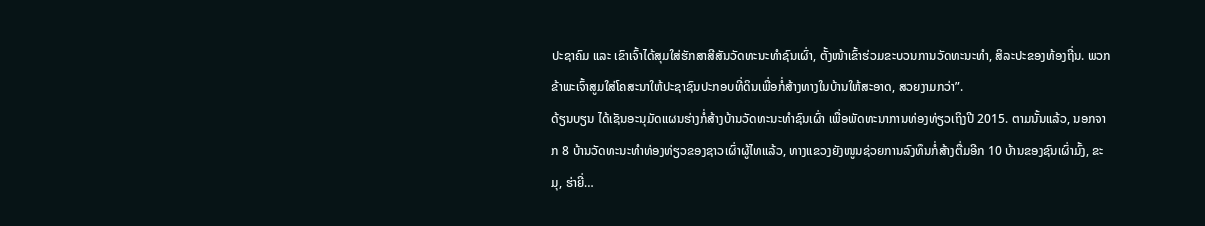ປະຊາຄົມ ແລະ ເຂົາເຈົ້າໄດ້ສຸມໃສ່ຮັກສາສີສັນວັດທະນະທຳຊົນເຜົ່າ, ຕັ້ງໜ້າເຂົ້າຮ່ວມຂະບວນການວັດທະນະທຳ, ສິລະປະຂອງທ້ອງຖີ່ນ. ພວກຂ້າພະເຈົ້າສູມໃສ່ໂຄສະນາໃຫ້ປະຊາຊົນປະກອບທີ່ດິນເພື່ອກໍ່ສ້າງທາງໃນບ້ານໃຫ້ສະອາດ, ສວຍງາມກວ່າ”.
ດ້ຽນບຽນ ໄດ້ເຊັນອະນຸມັດແຜນຮ່າງກໍ່ສ້າງບ້ານວັດທະນະທຳຊົນເຜົ່າ ເພື່ອພັດທະນາການທ່ອງທ່ຽວເຖິງປີ 2015. ຕາມນັ້ນແລ້ວ, ນອກຈາກ 8 ບ້ານວັດທະນະທຳທ່ອງທ່ຽວຂອງຊາວເຜົ່າຜູ້ໄທແລ້ວ, ທາງແຂວງຍັງໜູນຊ່ວຍການລົງທຶນກໍ່ສ້າງຕື່ມອີກ 10 ບ້ານຂອງຊົນເຜົ່າມົ້ງ, ຂະມຸ, ຮ່າຍີ່…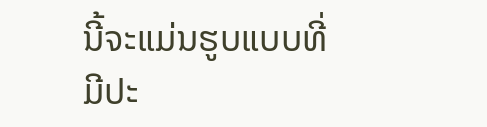ນີ້ຈະແມ່ນຮູບແບບທີ່ມີປະ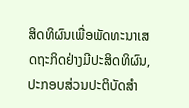ສິດທິຜົນເພື່ອພັດທະນາເສດຖະກິດຢ່າງມີປະສິດທິຜົນ, ປະກອບສ່ວນປະຕິບັດສຳ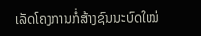ເລັດໂຄງການກໍ່ສ້າງຊົນນະບົດໃໝ່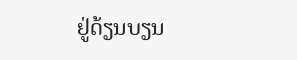ຢູ່ດ້ຽນບຽນ